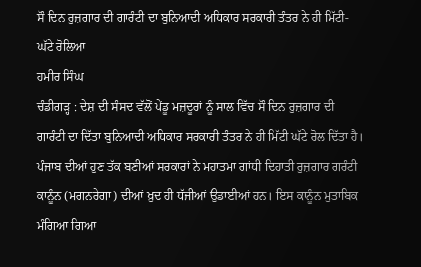ਸੌ ਦਿਨ ਰੁਜ਼ਗਾਰ ਦੀ ਗਾਰੰਟੀ ਦਾ ਬੁਨਿਆਦੀ ਅਧਿਕਾਰ ਸਰਕਾਰੀ ਤੰਤਰ ਨੇ ਹੀ ਮਿੱਟੀ-ਘੱਟੇ ਰੋਲਿਆ
ਹਮੀਰ ਸਿੰਘ
ਚੰਡੀਗੜ੍ਹ : ਦੇਸ਼ ਦੀ ਸੰਸਦ ਵੱਲੋਂ ਪੇਂਡੂ ਮਜ਼ਦੂਰਾਂ ਨੂੰ ਸਾਲ ਵਿੱਚ ਸੌ ਦਿਨ ਰੁਜ਼ਗਾਰ ਦੀ ਗਾਰੰਟੀ ਦਾ ਦਿੱਤਾ ਬੁਨਿਆਦੀ ਅਧਿਕਾਰ ਸਰਕਾਰੀ ਤੰਤਰ ਨੇ ਹੀ ਮਿੱਟੀ ਘੱਟੇ ਰੋਲ ਦਿੱਤਾ ਹੈ। ਪੰਜਾਬ ਦੀਆਂ ਹੁਣ ਤੱਕ ਬਣੀਆਂ ਸਰਕਾਰਾਂ ਨੇ ਮਹਾਤਮਾ ਗਾਂਧੀ ਦਿਹਾਤੀ ਰੁਜ਼ਗਾਰ ਗਰੰਟੀ ਕਾਨੂੰਨ (ਮਗਨਰੇਗਾ) ਦੀਆਂ ਖ਼ੁਦ ਹੀ ਧੱਜੀਆਂ ਉਡਾਈਆਂ ਹਨ। ਇਸ ਕਾਨੂੰਨ ਮੁਤਾਬਿਕ ਮੰਗਿਆ ਗਿਆ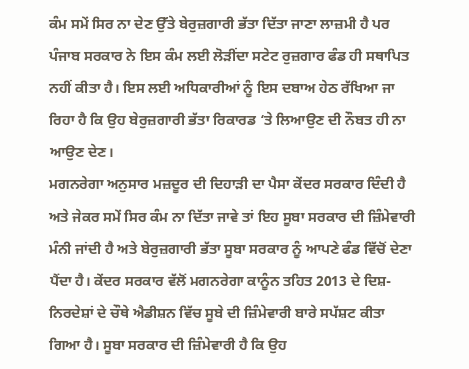ਕੰਮ ਸਮੇਂ ਸਿਰ ਨਾ ਦੇਣ ਉੱਤੇ ਬੇਰੁਜ਼ਗਾਰੀ ਭੱਤਾ ਦਿੱਤਾ ਜਾਣਾ ਲਾਜ਼ਮੀ ਹੈ ਪਰ ਪੰਜਾਬ ਸਰਕਾਰ ਨੇ ਇਸ ਕੰਮ ਲਈ ਲੋੜੀਂਦਾ ਸਟੇਟ ਰੁਜ਼ਗਾਰ ਫੰਡ ਹੀ ਸਥਾਪਿਤ ਨਹੀਂ ਕੀਤਾ ਹੈ। ਇਸ ਲਈ ਅਧਿਕਾਰੀਆਂ ਨੂੰ ਇਸ ਦਬਾਅ ਹੇਠ ਰੱਖਿਆ ਜਾ ਰਿਹਾ ਹੈ ਕਿ ਉਹ ਬੇਰੁਜ਼ਗਾਰੀ ਭੱਤਾ ਰਿਕਾਰਡ ‘ਤੇ ਲਿਆਉਣ ਦੀ ਨੌਬਤ ਹੀ ਨਾ ਆਉਣ ਦੇਣ।
ਮਗਨਰੇਗਾ ਅਨੁਸਾਰ ਮਜ਼ਦੂਰ ਦੀ ਦਿਹਾੜੀ ਦਾ ਪੈਸਾ ਕੇਂਦਰ ਸਰਕਾਰ ਦਿੰਦੀ ਹੈ ਅਤੇ ਜੇਕਰ ਸਮੇਂ ਸਿਰ ਕੰਮ ਨਾ ਦਿੱਤਾ ਜਾਵੇ ਤਾਂ ਇਹ ਸੂਬਾ ਸਰਕਾਰ ਦੀ ਜ਼ਿੰਮੇਵਾਰੀ ਮੰਨੀ ਜਾਂਦੀ ਹੈ ਅਤੇ ਬੇਰੁਜ਼ਗਾਰੀ ਭੱਤਾ ਸੂਬਾ ਸਰਕਾਰ ਨੂੰ ਆਪਣੇ ਫੰਡ ਵਿੱਚੋਂ ਦੇਣਾ ਪੈਂਦਾ ਹੈ। ਕੇਂਦਰ ਸਰਕਾਰ ਵੱਲੋਂ ਮਗਨਰੇਗਾ ਕਾਨੂੰਨ ਤਹਿਤ 2013 ਦੇ ਦਿਸ਼-ਨਿਰਦੇਸ਼ਾਂ ਦੇ ਚੌਥੇ ਐਡੀਸ਼ਨ ਵਿੱਚ ਸੂਬੇ ਦੀ ਜ਼ਿੰਮੇਵਾਰੀ ਬਾਰੇ ਸਪੱਸ਼ਟ ਕੀਤਾ ਗਿਆ ਹੈ। ਸੂਬਾ ਸਰਕਾਰ ਦੀ ਜ਼ਿੰਮੇਵਾਰੀ ਹੈ ਕਿ ਉਹ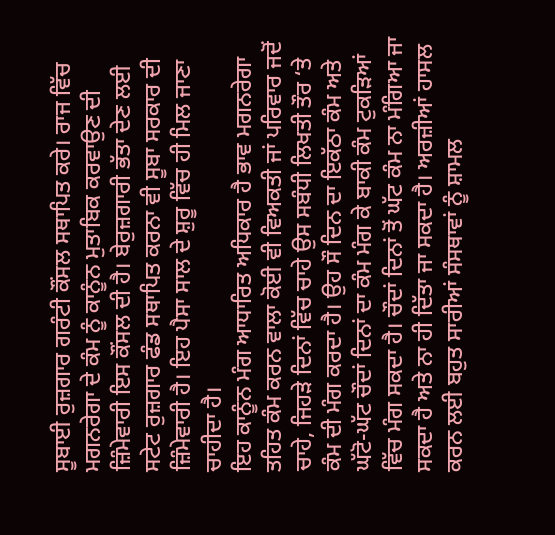ਸੂਬਾਈ ਰੁਜ਼ਗਾਰ ਗਰੰਟੀ ਕੌਂਸਲ ਸਥਾਪਿਤ ਕਰੇ। ਰਾਜ ਵਿੱਚ ਮਗਨਰੇਗਾ ਦੇ ਕੰਮ ਨੂੰ ਕਾਨੂੰਨ ਮੁਤਾਬਿਕ ਕਰਵਾਉਣ ਦੀ ਜ਼ਿੰਮੇਵਾਰੀ ਇਸ ਕੌਂਸਲ ਦੀ ਹੈ। ਬੇਰੁਜ਼ਗਾਰੀ ਭੱਤਾ ਦੇਣ ਲਈ ਸਟੇਟ ਰੁਜ਼ਗਾਰ ਫੰਡ ਸਥਾਪਿਤ ਕਰਨਾ ਵੀ ਸੂਬਾ ਸਰਕਾਰ ਦੀ ਜ਼ਿੰਮੇਵਾਰੀ ਹੈ। ਇਹ ਪੈਸਾ ਸਾਲ ਦੇ ਸ਼ੁਰੂ ਵਿੱਚ ਹੀ ਮਿਲ ਜਾਣਾ ਚਾਹੀਦਾ ਹੈ।
ਇਹ ਕਾਨੂੰਨ ਮੰਗ ਆਧਾਰਿਤ ਅਧਿਕਾਰ ਹੈ ਭਾਵ ਮਗਨਰੇਗਾ ਤਹਿਤ ਕੰਮ ਕਰਨ ਵਾਲਾ ਕੋਈ ਵੀ ਵਿਅਕਤੀ ਜਾਂ ਪਰਿਵਾਰ ਜਦੋਂ ਚਾਹੇ, ਜਿਹੜੇ ਦਿਨਾਂ ਵਿੱਚ ਚਾਹੇ ਉਸ ਸਬੰਧੀ ਲਿਖਤੀ ਤੌਰ ‘ਤੇ ਕੰਮ ਦੀ ਮੰਗ ਕਰਦਾ ਹੈ। ਉਹ ਸੌ ਦਿਨ ਦਾ ਇਕੱਠਾ ਕੰਮ ਅਤੇ ਘੱਟੋ-ਘੱਟ ਚੌਦਾਂ ਦਿਨਾਂ ਦਾ ਕੰਮ ਮੰਗ ਕੇ ਬਾਕੀ ਕੰਮ ਟੁਕੜਿਆਂ ਵਿੱਚ ਮੰਗ ਸਕਦਾ ਹੈ। ਚੌਦਾਂ ਦਿਨਾਂ ਤੋਂ ਘੱਟ ਕੰਮ ਨਾ ਮੰਗਿਆ ਜਾ ਸਕਦਾ ਹੈ ਅਤੇ ਨਾ ਹੀ ਦਿੱਤਾ ਜਾ ਸਕਦਾ ਹੈ। ਅਰਜ਼ੀਆਂ ਹਾਸਲ ਕਰਨ ਲਈ ਬਹੁਤ ਸਾਰੀਆਂ ਸੰਸਥਾਵਾਂ ਨੂੰ ਸ਼ਾਮਲ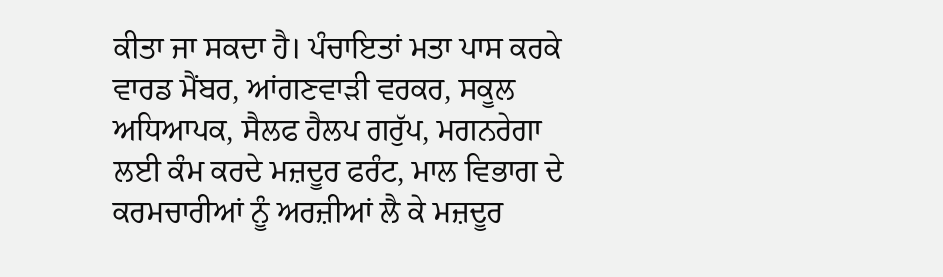ਕੀਤਾ ਜਾ ਸਕਦਾ ਹੈ। ਪੰਚਾਇਤਾਂ ਮਤਾ ਪਾਸ ਕਰਕੇ ਵਾਰਡ ਮੈਂਬਰ, ਆਂਗਣਵਾੜੀ ਵਰਕਰ, ਸਕੂਲ ਅਧਿਆਪਕ, ਸੈਲਫ ਹੈਲਪ ਗਰੁੱਪ, ਮਗਨਰੇਗਾ ਲਈ ਕੰਮ ਕਰਦੇ ਮਜ਼ਦੂਰ ਫਰੰਟ, ਮਾਲ ਵਿਭਾਗ ਦੇ ਕਰਮਚਾਰੀਆਂ ਨੂੰ ਅਰਜ਼ੀਆਂ ਲੈ ਕੇ ਮਜ਼ਦੂਰ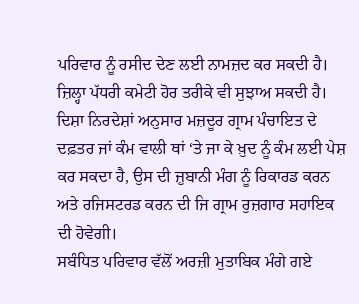ਪਰਿਵਾਰ ਨੂੰ ਰਸੀਦ ਦੇਣ ਲਈ ਨਾਮਜ਼ਦ ਕਰ ਸਕਦੀ ਹੈ। ਜ਼ਿਲ੍ਹਾ ਪੱਧਰੀ ਕਮੇਟੀ ਹੋਰ ਤਰੀਕੇ ਵੀ ਸੁਝਾਅ ਸਕਦੀ ਹੈ। ਦਿਸ਼ਾ ਨਿਰਦੇਸ਼ਾਂ ਅਨੁਸਾਰ ਮਜ਼ਦੂਰ ਗ੍ਰਾਮ ਪੰਚਾਇਤ ਦੇ ਦਫ਼ਤਰ ਜਾਂ ਕੰਮ ਵਾਲੀ ਥਾਂ ‘ਤੇ ਜਾ ਕੇ ਖ਼ੁਦ ਨੂੰ ਕੰਮ ਲਈ ਪੇਸ਼ ਕਰ ਸਕਦਾ ਹੈ, ਉਸ ਦੀ ਜ਼ੁਬਾਨੀ ਮੰਗ ਨੂੰ ਰਿਕਾਰਡ ਕਰਨ ਅਤੇ ਰਜਿਸਟਰਡ ਕਰਨ ਦੀ ਜਿ ਗ੍ਰਾਮ ਰੁਜ਼ਗਾਰ ਸਹਾਇਕ ਦੀ ਹੋਵੇਗੀ।
ਸਬੰਧਿਤ ਪਰਿਵਾਰ ਵੱਲੋਂ ਅਰਜ਼ੀ ਮੁਤਾਬਿਕ ਮੰਗੇ ਗਏ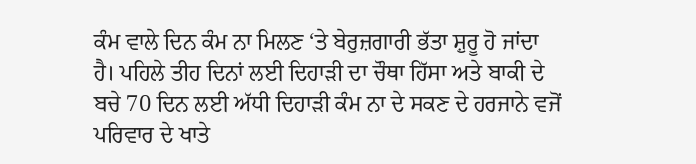ਕੰਮ ਵਾਲੇ ਦਿਨ ਕੰਮ ਨਾ ਮਿਲਣ ‘ਤੇ ਬੇਰੁਜ਼ਗਾਰੀ ਭੱਤਾ ਸ਼ੁਰੂ ਹੋ ਜਾਂਦਾ ਹੈ। ਪਹਿਲੇ ਤੀਹ ਦਿਨਾਂ ਲਈ ਦਿਹਾੜੀ ਦਾ ਚੌਥਾ ਹਿੱਸਾ ਅਤੇ ਬਾਕੀ ਦੇ ਬਚੇ 70 ਦਿਨ ਲਈ ਅੱਧੀ ਦਿਹਾੜੀ ਕੰਮ ਨਾ ਦੇ ਸਕਣ ਦੇ ਹਰਜਾਨੇ ਵਜੋਂ ਪਰਿਵਾਰ ਦੇ ਖਾਤੇ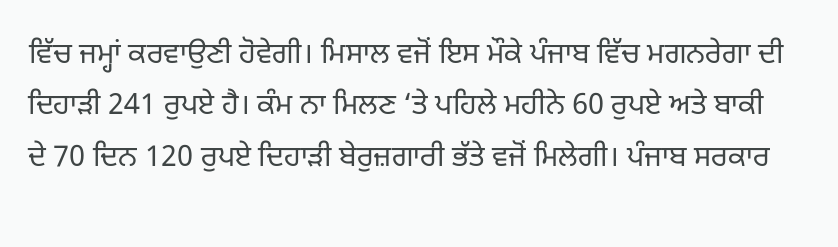ਵਿੱਚ ਜਮ੍ਹਾਂ ਕਰਵਾਉਣੀ ਹੋਵੇਗੀ। ਮਿਸਾਲ ਵਜੋਂ ਇਸ ਮੌਕੇ ਪੰਜਾਬ ਵਿੱਚ ਮਗਨਰੇਗਾ ਦੀ ਦਿਹਾੜੀ 241 ਰੁਪਏ ਹੈ। ਕੰਮ ਨਾ ਮਿਲਣ ‘ਤੇ ਪਹਿਲੇ ਮਹੀਨੇ 60 ਰੁਪਏ ਅਤੇ ਬਾਕੀ ਦੇ 70 ਦਿਨ 120 ਰੁਪਏ ਦਿਹਾੜੀ ਬੇਰੁਜ਼ਗਾਰੀ ਭੱਤੇ ਵਜੋਂ ਮਿਲੇਗੀ। ਪੰਜਾਬ ਸਰਕਾਰ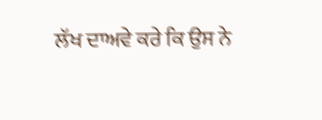ਲੱਖ ਦਾਅਵੇ ਕਰੇ ਕਿ ਉਸ ਨੇ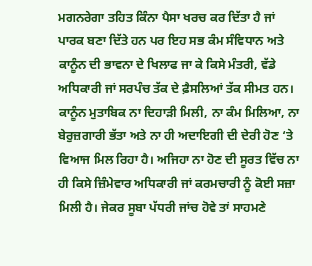ਮਗਨਰੇਗਾ ਤਹਿਤ ਕਿੰਨਾ ਪੈਸਾ ਖਰਚ ਕਰ ਦਿੱਤਾ ਹੈ ਜਾਂ ਪਾਰਕ ਬਣਾ ਦਿੱਤੇ ਹਨ ਪਰ ਇਹ ਸਭ ਕੰਮ ਸੰਵਿਧਾਨ ਅਤੇ ਕਾਨੂੰਨ ਦੀ ਭਾਵਨਾ ਦੇ ਖਿਲਾਫ ਜਾ ਕੇ ਕਿਸੇ ਮੰਤਰੀ, ਵੱਡੇ ਅਧਿਕਾਰੀ ਜਾਂ ਸਰਪੰਚ ਤੱਕ ਦੇ ਫ਼ੈਸਲਿਆਂ ਤੱਕ ਸੀਮਤ ਹਨ। ਕਾਨੂੰਨ ਮੁਤਾਬਿਕ ਨਾ ਦਿਹਾੜੀ ਮਿਲੀ, ਨਾ ਕੰਮ ਮਿਲਿਆ, ਨਾ ਬੇਰੁਜ਼ਗਾਰੀ ਭੱਤਾ ਅਤੇ ਨਾ ਹੀ ਅਦਾਇਗੀ ਦੀ ਦੇਰੀ ਹੋਣ ‘ਤੇ ਵਿਆਜ ਮਿਲ ਰਿਹਾ ਹੈ। ਅਜਿਹਾ ਨਾ ਹੋਣ ਦੀ ਸੂਰਤ ਵਿੱਚ ਨਾ ਹੀ ਕਿਸੇ ਜ਼ਿੰਮੇਵਾਰ ਅਧਿਕਾਰੀ ਜਾਂ ਕਰਮਚਾਰੀ ਨੂੰ ਕੋਈ ਸਜ਼ਾ ਮਿਲੀ ਹੈ। ਜੇਕਰ ਸੂਬਾ ਪੱਧਰੀ ਜਾਂਚ ਹੋਵੇ ਤਾਂ ਸਾਹਮਣੇ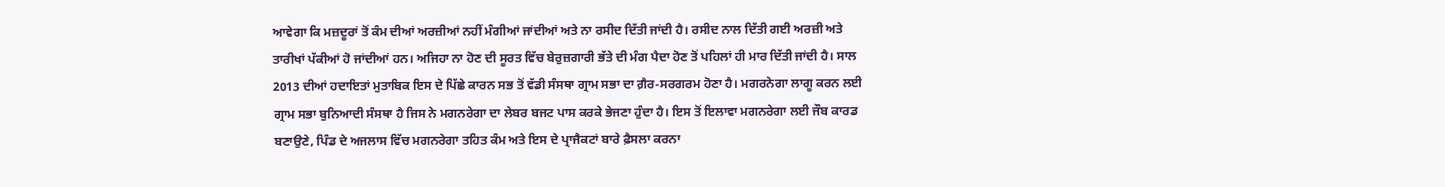ਆਵੇਗਾ ਕਿ ਮਜ਼ਦੂਰਾਂ ਤੋਂ ਕੰਮ ਦੀਆਂ ਅਰਜ਼ੀਆਂ ਨਹੀਂ ਮੰਗੀਆਂ ਜਾਂਦੀਆਂ ਅਤੇ ਨਾ ਰਸੀਦ ਦਿੱਤੀ ਜਾਂਦੀ ਹੈ। ਰਸੀਦ ਨਾਲ ਦਿੱਤੀ ਗਈ ਅਰਜ਼ੀ ਅਤੇ ਤਾਰੀਖਾਂ ਪੱਕੀਆਂ ਹੋ ਜਾਂਦੀਆਂ ਹਨ। ਅਜਿਹਾ ਨਾ ਹੋਣ ਦੀ ਸੂਰਤ ਵਿੱਚ ਬੇਰੁਜ਼ਗਾਰੀ ਭੱਤੇ ਦੀ ਮੰਗ ਪੈਦਾ ਹੋਣ ਤੋਂ ਪਹਿਲਾਂ ਹੀ ਮਾਰ ਦਿੱਤੀ ਜਾਂਦੀ ਹੈ। ਸਾਲ 2013 ਦੀਆਂ ਹਦਾਇਤਾਂ ਮੁਤਾਬਿਕ ਇਸ ਦੇ ਪਿੱਛੇ ਕਾਰਨ ਸਭ ਤੋਂ ਵੱਡੀ ਸੰਸਥਾ ਗ੍ਰਾਮ ਸਭਾ ਦਾ ਗ਼ੈਰ-ਸਰਗਰਮ ਹੋਣਾ ਹੈ। ਮਗਰਨੇਗਾ ਲਾਗੂ ਕਰਨ ਲਈ ਗ੍ਰਾਮ ਸਭਾ ਬੁਨਿਆਦੀ ਸੰਸਥਾ ਹੈ ਜਿਸ ਨੇ ਮਗਨਰੇਗਾ ਦਾ ਲੇਬਰ ਬਜਟ ਪਾਸ ਕਰਕੇ ਭੇਜਣਾ ਹੁੰਦਾ ਹੈ। ਇਸ ਤੋਂ ਇਲਾਵਾ ਮਗਨਰੇਗਾ ਲਈ ਜੌਬ ਕਾਰਡ ਬਣਾਉਣੇ, ਪਿੰਡ ਦੇ ਅਜਲਾਸ ਵਿੱਚ ਮਗਨਰੇਗਾ ਤਹਿਤ ਕੰਮ ਅਤੇ ਇਸ ਦੇ ਪ੍ਰਾਜੈਕਟਾਂ ਬਾਰੇ ਫ਼ੈਸਲਾ ਕਰਨਾ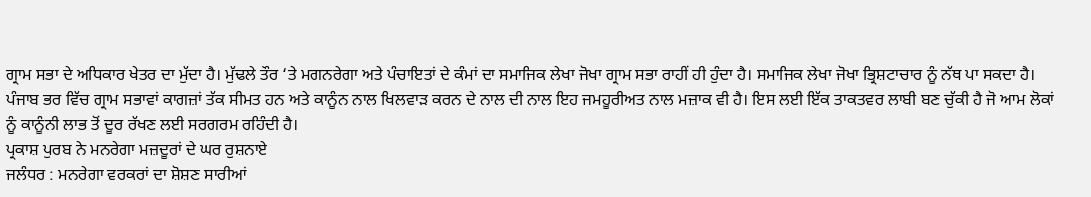ਗ੍ਰਾਮ ਸਭਾ ਦੇ ਅਧਿਕਾਰ ਖੇਤਰ ਦਾ ਮੁੱਦਾ ਹੈ। ਮੁੱਢਲੇ ਤੌਰ ‘ਤੇ ਮਗਨਰੇਗਾ ਅਤੇ ਪੰਚਾਇਤਾਂ ਦੇ ਕੰਮਾਂ ਦਾ ਸਮਾਜਿਕ ਲੇਖਾ ਜੋਖਾ ਗ੍ਰਾਮ ਸਭਾ ਰਾਹੀਂ ਹੀ ਹੁੰਦਾ ਹੈ। ਸਮਾਜਿਕ ਲੇਖਾ ਜੋਖਾ ਭ੍ਰਿਸ਼ਟਾਚਾਰ ਨੂੰ ਨੱਥ ਪਾ ਸਕਦਾ ਹੈ। ਪੰਜਾਬ ਭਰ ਵਿੱਚ ਗ੍ਰਾਮ ਸਭਾਵਾਂ ਕਾਗਜ਼ਾਂ ਤੱਕ ਸੀਮਤ ਹਨ ਅਤੇ ਕਾਨੂੰਨ ਨਾਲ ਖਿਲਵਾੜ ਕਰਨ ਦੇ ਨਾਲ ਦੀ ਨਾਲ ਇਹ ਜਮਹੂਰੀਅਤ ਨਾਲ ਮਜ਼ਾਕ ਵੀ ਹੈ। ਇਸ ਲਈ ਇੱਕ ਤਾਕਤਵਰ ਲਾਬੀ ਬਣ ਚੁੱਕੀ ਹੈ ਜੋ ਆਮ ਲੋਕਾਂ ਨੂੰ ਕਾਨੂੰਨੀ ਲਾਭ ਤੋਂ ਦੂਰ ਰੱਖਣ ਲਈ ਸਰਗਰਮ ਰਹਿੰਦੀ ਹੈ।
ਪ੍ਰਕਾਸ਼ ਪੁਰਬ ਨੇ ਮਨਰੇਗਾ ਮਜ਼ਦੂਰਾਂ ਦੇ ਘਰ ਰੁਸ਼ਨਾਏ
ਜਲੰਧਰ : ਮਨਰੇਗਾ ਵਰਕਰਾਂ ਦਾ ਸ਼ੋਸ਼ਣ ਸਾਰੀਆਂ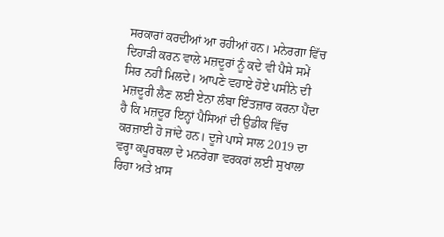ਸਰਕਾਰਾਂ ਕਰਦੀਆਂ ਆ ਰਹੀਆਂ ਹਨ। ਮਨੇਰਗਾ ਵਿੱਚ ਦਿਹਾੜੀ ਕਰਨ ਵਾਲੇ ਮਜ਼ਦੂਰਾਂ ਨੂੰ ਕਦੇ ਵੀ ਪੈਸੇ ਸਮੇਂ ਸਿਰ ਨਹੀਂ ਮਿਲਦੇ। ਆਪਣੇ ਵਹਾਏ ਹੋਏ ਪਸੀਨੇ ਦੀ ਮਜ਼ਦੂਰੀ ਲੈਣ ਲਈ ਏਨਾ ਲੰਬਾ ਇੰਤਜ਼ਾਰ ਕਰਨਾ ਪੈਂਦਾ ਹੈ ਕਿ ਮਜ਼ਦੂਰ ਇਨ੍ਹਾਂ ਪੈਸਿਆਂ ਦੀ ਉਡੀਕ ਵਿੱਚ ਕਰਜ਼ਾਈ ਹੋ ਜਾਂਦੇ ਹਨ। ਦੂਜੇ ਪਾਸੇ ਸਾਲ 2019 ਦਾ ਵਰ੍ਹਾ ਕਪੂਰਥਲਾ ਦੇ ਮਨਰੇਗਾ ਵਰਕਰਾਂ ਲਈ ਸੁਖਾਲਾ ਰਿਹਾ ਅਤੇ ਖ਼ਾਸ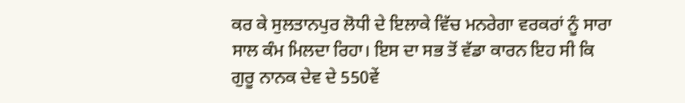ਕਰ ਕੇ ਸੁਲਤਾਨਪੁਰ ਲੋਧੀ ਦੇ ਇਲਾਕੇ ਵਿੱਚ ਮਨਰੇਗਾ ਵਰਕਰਾਂ ਨੂੰ ਸਾਰਾ ਸਾਲ ਕੰਮ ਮਿਲਦਾ ਰਿਹਾ। ਇਸ ਦਾ ਸਭ ਤੋਂ ਵੱਡਾ ਕਾਰਨ ਇਹ ਸੀ ਕਿ ਗੁਰੂ ਨਾਨਕ ਦੇਵ ਦੇ 550ਵੇਂ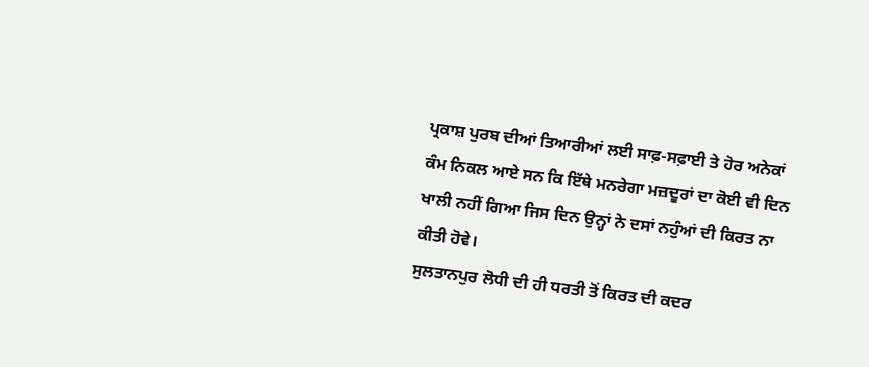ਪ੍ਰਕਾਸ਼ ਪੁਰਬ ਦੀਆਂ ਤਿਆਰੀਆਂ ਲਈ ਸਾਫ਼-ਸਫ਼ਾਈ ਤੇ ਹੋਰ ਅਨੇਕਾਂ ਕੰਮ ਨਿਕਲ ਆਏ ਸਨ ਕਿ ਇੱਥੇ ਮਨਰੇਗਾ ਮਜ਼ਦੂਰਾਂ ਦਾ ਕੋਈ ਵੀ ਦਿਨ ਖਾਲੀ ਨਹੀਂ ਗਿਆ ਜਿਸ ਦਿਨ ਉਨ੍ਹਾਂ ਨੇ ਦਸਾਂ ਨਹੁੰਆਂ ਦੀ ਕਿਰਤ ਨਾ ਕੀਤੀ ਹੋਵੇ।
ਸੁਲਤਾਨਪੁਰ ਲੋਧੀ ਦੀ ਹੀ ਧਰਤੀ ਤੋਂ ਕਿਰਤ ਦੀ ਕਦਰ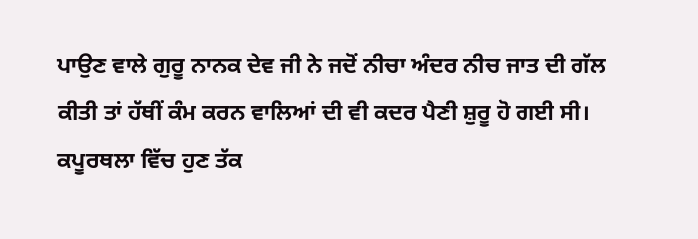ਪਾਉਣ ਵਾਲੇ ਗੁਰੂ ਨਾਨਕ ਦੇਵ ਜੀ ਨੇ ਜਦੋਂ ਨੀਚਾ ਅੰਦਰ ਨੀਚ ਜਾਤ ਦੀ ਗੱਲ ਕੀਤੀ ਤਾਂ ਹੱਥੀਂ ਕੰਮ ਕਰਨ ਵਾਲਿਆਂ ਦੀ ਵੀ ਕਦਰ ਪੈਣੀ ਸ਼ੁਰੂ ਹੋ ਗਈ ਸੀ। ਕਪੂਰਥਲਾ ਵਿੱਚ ਹੁਣ ਤੱਕ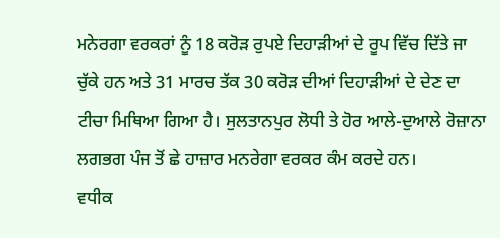ਮਨੇਰਗਾ ਵਰਕਰਾਂ ਨੂੰ 18 ਕਰੋੜ ਰੁਪਏ ਦਿਹਾੜੀਆਂ ਦੇ ਰੂਪ ਵਿੱਚ ਦਿੱਤੇ ਜਾ ਚੁੱਕੇ ਹਨ ਅਤੇ 31 ਮਾਰਚ ਤੱਕ 30 ਕਰੋੜ ਦੀਆਂ ਦਿਹਾੜੀਆਂ ਦੇ ਦੇਣ ਦਾ ਟੀਚਾ ਮਿਥਿਆ ਗਿਆ ਹੈ। ਸੁਲਤਾਨਪੁਰ ਲੋਧੀ ਤੇ ਹੋਰ ਆਲੇ-ਦੁਆਲੇ ਰੋਜ਼ਾਨਾ ਲਗਭਗ ਪੰਜ ਤੋਂ ਛੇ ਹਾਜ਼ਾਰ ਮਨਰੇਗਾ ਵਰਕਰ ਕੰਮ ਕਰਦੇ ਹਨ।
ਵਧੀਕ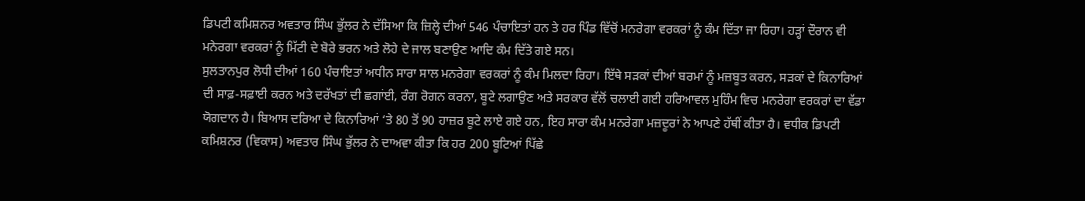ਡਿਪਟੀ ਕਮਿਸ਼ਨਰ ਅਵਤਾਰ ਸਿੰਘ ਭੁੱਲਰ ਨੇ ਦੱਸਿਆ ਕਿ ਜ਼ਿਲ੍ਹੇ ਦੀਆਂ 546 ਪੰਚਾਇਤਾਂ ਹਨ ਤੇ ਹਰ ਪਿੰਡ ਵਿੱਚੋਂ ਮਨਰੇਗਾ ਵਰਕਰਾਂ ਨੂੰ ਕੰਮ ਦਿੱਤਾ ਜਾ ਰਿਹਾ। ਹੜ੍ਹਾਂ ਦੌਰਾਨ ਵੀ ਮਨੇਰਗਾ ਵਰਕਰਾਂ ਨੂੰ ਮਿੱਟੀ ਦੇ ਬੋਰੇ ਭਰਨ ਅਤੇ ਲੋਹੇ ਦੇ ਜਾਲ ਬਣਾਉਣ ਆਦਿ ਕੰਮ ਦਿੱਤੇ ਗਏ ਸਨ।
ਸੁਲਤਾਨਪੁਰ ਲੋਧੀ ਦੀਆਂ 160 ਪੰਚਾਇਤਾਂ ਅਧੀਨ ਸਾਰਾ ਸਾਲ ਮਨਰੇਗਾ ਵਰਕਰਾਂ ਨੂੰ ਕੰਮ ਮਿਲਦਾ ਰਿਹਾ। ਇੱਥੇ ਸੜਕਾਂ ਦੀਆਂ ਬਰਮਾਂ ਨੂੰ ਮਜ਼ਬੂਤ ਕਰਨ, ਸੜਕਾਂ ਦੇ ਕਿਨਾਰਿਆਂ ਦੀ ਸਾਫ਼-ਸਫ਼ਾਈ ਕਰਨ ਅਤੇ ਦਰੱਖਤਾਂ ਦੀ ਛਗਾਂਈ, ਰੰਗ ਰੋਗਨ ਕਰਨਾ, ਬੂਟੇ ਲਗਾਉਣ ਅਤੇ ਸਰਕਾਰ ਵੱਲੋਂ ਚਲਾਈ ਗਈ ਹਰਿਆਵਲ ਮੁਹਿੰਮ ਵਿਚ ਮਨਰੇਗਾ ਵਰਕਰਾਂ ਦਾ ਵੱਡਾ ਯੋਗਦਾਨ ਹੈ। ਬਿਆਸ ਦਰਿਆ ਦੇ ਕਿਨਾਰਿਆਂ ‘ਤੇ 80 ਤੋਂ 90 ਹਾਜ਼ਰ ਬੂਟੇ ਲਾਏ ਗਏ ਹਨ, ਇਹ ਸਾਰਾ ਕੰਮ ਮਨਰੇਗਾ ਮਜ਼ਦੂਰਾਂ ਨੇ ਆਪਣੇ ਹੱਥੀਂ ਕੀਤਾ ਹੈ। ਵਧੀਕ ਡਿਪਟੀ ਕਮਿਸ਼ਨਰ (ਵਿਕਾਸ) ਅਵਤਾਰ ਸਿੰਘ ਭੁੱਲਰ ਨੇ ਦਾਅਵਾ ਕੀਤਾ ਕਿ ਹਰ 200 ਬੂਟਿਆਂ ਪਿੱਛੇ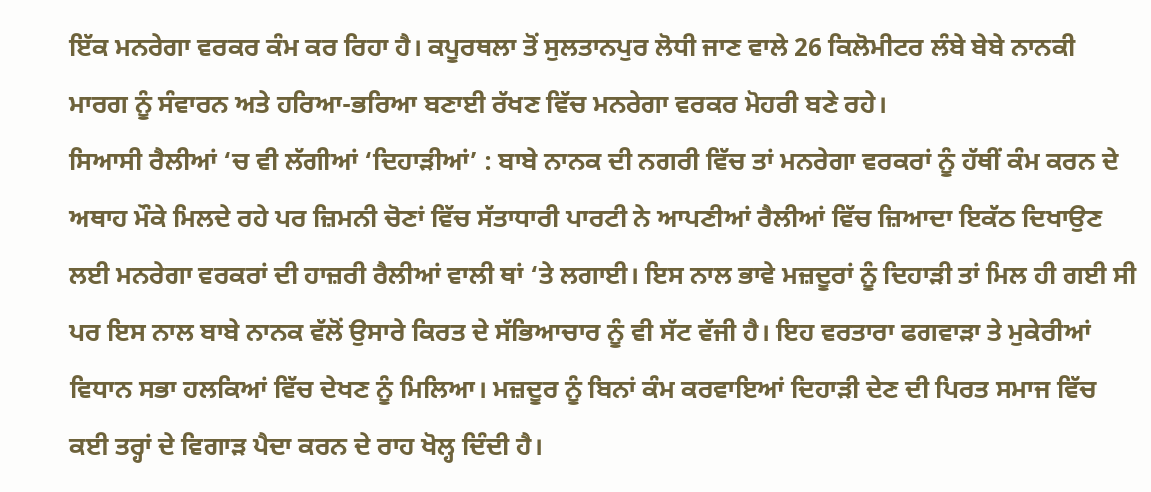ਇੱਕ ਮਨਰੇਗਾ ਵਰਕਰ ਕੰਮ ਕਰ ਰਿਹਾ ਹੈ। ਕਪੂਰਥਲਾ ਤੋਂ ਸੁਲਤਾਨਪੁਰ ਲੋਧੀ ਜਾਣ ਵਾਲੇ 26 ਕਿਲੋਮੀਟਰ ਲੰਬੇ ਬੇਬੇ ਨਾਨਕੀ ਮਾਰਗ ਨੂੰ ਸੰਵਾਰਨ ਅਤੇ ਹਰਿਆ-ਭਰਿਆ ਬਣਾਈ ਰੱਖਣ ਵਿੱਚ ਮਨਰੇਗਾ ਵਰਕਰ ਮੋਹਰੀ ਬਣੇ ਰਹੇ।
ਸਿਆਸੀ ਰੈਲੀਆਂ ‘ਚ ਵੀ ਲੱਗੀਆਂ ‘ਦਿਹਾੜੀਆਂ’ : ਬਾਬੇ ਨਾਨਕ ਦੀ ਨਗਰੀ ਵਿੱਚ ਤਾਂ ਮਨਰੇਗਾ ਵਰਕਰਾਂ ਨੂੰ ਹੱਥੀਂ ਕੰਮ ਕਰਨ ਦੇ ਅਥਾਹ ਮੌਕੇ ਮਿਲਦੇ ਰਹੇ ਪਰ ਜ਼ਿਮਨੀ ਚੋਣਾਂ ਵਿੱਚ ਸੱਤਾਧਾਰੀ ਪਾਰਟੀ ਨੇ ਆਪਣੀਆਂ ਰੈਲੀਆਂ ਵਿੱਚ ਜ਼ਿਆਦਾ ਇਕੱਠ ਦਿਖਾਉਣ ਲਈ ਮਨਰੇਗਾ ਵਰਕਰਾਂ ਦੀ ਹਾਜ਼ਰੀ ਰੈਲੀਆਂ ਵਾਲੀ ਥਾਂ ‘ਤੇ ਲਗਾਈ। ਇਸ ਨਾਲ ਭਾਵੇ ਮਜ਼ਦੂਰਾਂ ਨੂੰ ਦਿਹਾੜੀ ਤਾਂ ਮਿਲ ਹੀ ਗਈ ਸੀ ਪਰ ਇਸ ਨਾਲ ਬਾਬੇ ਨਾਨਕ ਵੱਲੋਂ ਉਸਾਰੇ ਕਿਰਤ ਦੇ ਸੱਭਿਆਚਾਰ ਨੂੰ ਵੀ ਸੱਟ ਵੱਜੀ ਹੈ। ਇਹ ਵਰਤਾਰਾ ਫਗਵਾੜਾ ਤੇ ਮੁਕੇਰੀਆਂ ਵਿਧਾਨ ਸਭਾ ਹਲਕਿਆਂ ਵਿੱਚ ਦੇਖਣ ਨੂੰ ਮਿਲਿਆ। ਮਜ਼ਦੂਰ ਨੂੰ ਬਿਨਾਂ ਕੰਮ ਕਰਵਾਇਆਂ ਦਿਹਾੜੀ ਦੇਣ ਦੀ ਪਿਰਤ ਸਮਾਜ ਵਿੱਚ ਕਈ ਤਰ੍ਹਾਂ ਦੇ ਵਿਗਾੜ ਪੈਦਾ ਕਰਨ ਦੇ ਰਾਹ ਖੋਲ੍ਹ ਦਿੰਦੀ ਹੈ।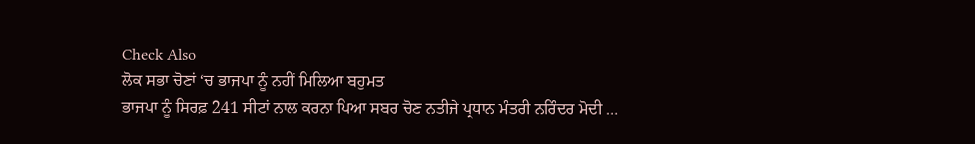Check Also
ਲੋਕ ਸਭਾ ਚੋਣਾਂ ‘ਚ ਭਾਜਪਾ ਨੂੰ ਨਹੀਂ ਮਿਲਿਆ ਬਹੁਮਤ
ਭਾਜਪਾ ਨੂੰ ਸਿਰਫ਼ 241 ਸੀਟਾਂ ਨਾਲ ਕਰਨਾ ਪਿਆ ਸਬਰ ਚੋਣ ਨਤੀਜੇ ਪ੍ਰਧਾਨ ਮੰਤਰੀ ਨਰਿੰਦਰ ਮੋਦੀ …